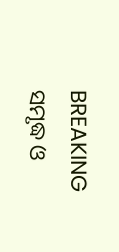BREAKING
ସମୃଦ୍ଧ ଓ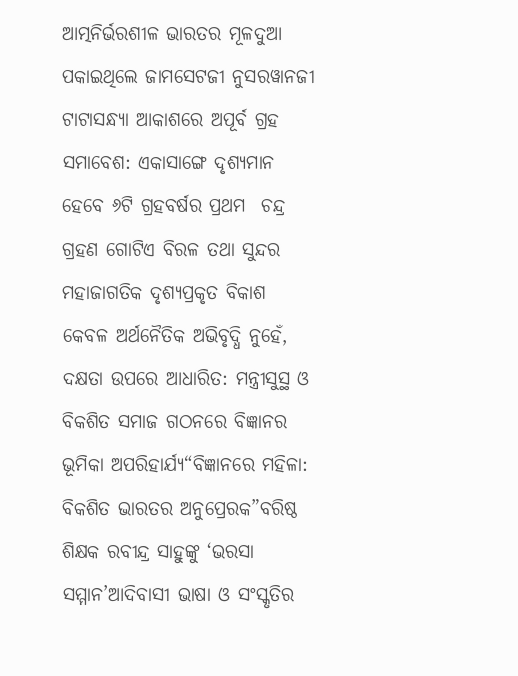ଆତ୍ମନିର୍ଭରଶୀଳ ଭାରତର ମୂଳଦୁଆ ପକାଇଥିଲେ ଜାମସେଟଜୀ ନୁସରୱାନଜୀ ଟାଟାସନ୍ଧ୍ୟା ଆକାଶରେ ଅପୂର୍ବ ଗ୍ରହ ସମାବେଶ: ଏକାସାଙ୍ଗେ ଦୃଶ୍ୟମାନ ହେବେ ୬ଟି ଗ୍ରହବର୍ଷର ପ୍ରଥମ  ଚନ୍ଦ୍ର ଗ୍ରହଣ ଗୋଟିଏ ବିରଳ ତଥା ସୁନ୍ଦର ମହାଜାଗତିକ ଦୃଶ୍ୟପ୍ରକୃତ ବିକାଶ କେବଳ ଅର୍ଥନୈତିକ ଅଭିବୃଦ୍ଧି ନୁହେଁ, ଦକ୍ଷତା ଉପରେ ଆଧାରିତ: ମନ୍ତ୍ରୀସୁସ୍ଥ ଓ ବିକଶିତ ସମାଜ ଗଠନରେ ବିଜ୍ଞାନର ଭୂମିକା ଅପରିହାର୍ଯ୍ୟ“ବିଜ୍ଞାନରେ ମହିଳା: ବିକଶିତ ଭାରତର ଅନୁପ୍ରେରକ”ବରିଷ୍ଠ ଶିକ୍ଷକ ରବୀନ୍ଦ୍ର ସାହୁଙ୍କୁ ‘ଭରସା ସମ୍ମାନ’ଆଦିବାସୀ ଭାଷା ଓ ସଂସ୍କୃତିର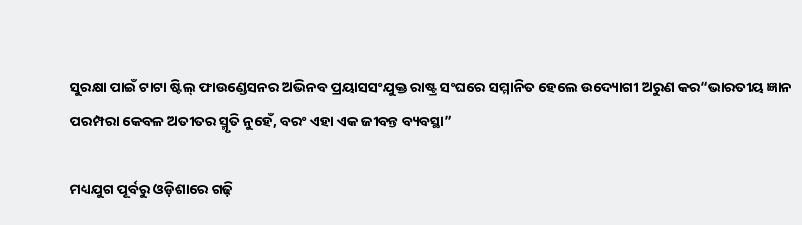ସୁରକ୍ଷା ପାଇଁ ଟାଟା ଷ୍ଟିଲ୍ ଫାଉଣ୍ଡେସନର ଅଭିନବ ପ୍ରୟାସସଂଯୁକ୍ତ ରାଷ୍ଟ୍ର ସଂଘରେ ସମ୍ମାନିତ ହେଲେ ଉଦ୍ୟୋଗୀ ଅରୁଣ କର“ଭାରତୀୟ ଜ୍ଞାନ ପରମ୍ପରା କେବଳ ଅତୀତର ସ୍ମୃତି ନୁହେଁ, ବରଂ ଏହା ଏକ ଜୀବନ୍ତ ବ୍ୟବସ୍ଥା”

ମଧ୍ୟଯୁଗ ପୂର୍ବରୁ ଓଡ଼ିଶାରେ ଗଢ଼ି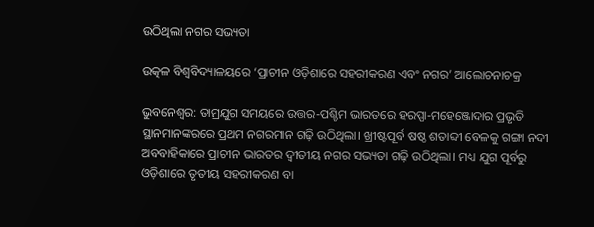ଉଠିଥିଲା ନଗର ସଭ୍ୟତା

ଉତ୍କଳ ବିଶ୍ୱବିଦ୍ୟାଳୟରେ ‘ପ୍ରାଚୀନ ଓଡ଼ିଶାରେ ସହରୀକରଣ ଏବଂ ନଗର’ ଆଲୋଚନାଚକ୍ର

ଭୁବନେଶ୍ୱର: ତାମ୍ରଯୁଗ ସମୟରେ ଉତ୍ତର-ପଶ୍ଚିମ ଭାରତରେ ହରପ୍ପା-ମହେଞ୍ଜୋଦାର ପ୍ରଭୃତି ସ୍ଥାନମାନଙ୍କରରେ ପ୍ରଥମ ନଗରମାନ ଗଢ଼ି ଉଠିଥିଲା। ଖ୍ରୀଷ୍ଟପୂର୍ବ ଷଷ୍ଠ ଶତାବ୍ଦୀ ବେଳକୁ ଗଙ୍ଗା ନଦୀ ଅବବାହିକାରେ ପ୍ରାଚୀନ ଭାରତର ଦ୍ୱୀତୀୟ ନଗର ସଭ୍ୟତା ଗଢ଼ି ଉଠିଥିଲା। ମଧ୍ୟ ଯୁଗ ପୂର୍ବରୁ ଓଡ଼ିଶାରେ ତୃତୀୟ ସହରୀକରଣ ବା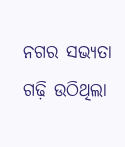ନଗର ସଭ୍ୟତା ଗଢ଼ି ଉଠିଥିଲା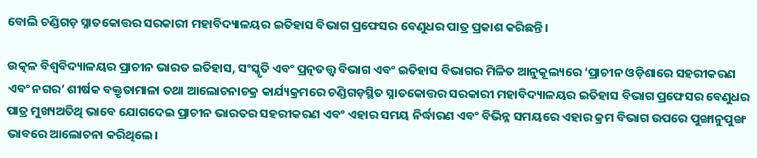ବୋଲି ଚଣ୍ଡିଗଡ଼ ସ୍ନାତକୋତ୍ତର ସରକାରୀ ମହାବିଦ୍ୟାଳୟର ଇତିହାସ ବିଭାଗ ପ୍ରଫେସର ବେଣୁଧର ପାତ୍ର ପ୍ରକାଶ କରିଛନ୍ତି।

ଉତ୍କଳ ବିଶ୍ୱବିଦ୍ୟାଳୟର ପ୍ରାଚୀନ ଭାରତ ଇତିହାସ, ସଂସ୍କୃତି ଏବଂ ପ୍ରତ୍ନତତ୍ତ୍ୱ ବିଭାଗ ଏବଂ ଇତିହାସ ବିଭାଗର ମିଳିତ ଆନୁକୂଲ୍ୟରେ ‘ପ୍ରାଚୀନ ଓଡ଼ିଶାରେ ସହରୀକରଣ ଏବଂ ନଗର’ ଶୀର୍ଷକ ବକ୍ତୃତାମାଳା ତଥା ଆଲୋଚନାଚକ୍ର କାର୍ଯ୍ୟକ୍ରମରେ ଚଣ୍ଡିଗଡ଼ସ୍ଥିତ ସ୍ନାତକୋତ୍ତର ସରକାରୀ ମହାବିଦ୍ୟାଳୟର ଇତିହାସ ବିଭାଗ ପ୍ରଫେସର ବେଣୁଧର ପାତ୍ର ମୁଖ୍ୟଅତିଥି ଭାବେ ଯୋଗଦେଇ ପ୍ରାଚୀନ ଭାରତର ସହରୀକରଣ ଏବଂ ଏହାର ସମୟ ନିର୍ଦ୍ଧାରଣ ଏବଂ ବିଭିନ୍ନ ସମୟରେ ଏହାର କ୍ରମ ବିଭାଗ ଉପରେ ପୁଙ୍ଖାନୁପୁଙ୍ଖ ଭାବରେ ଆଲୋଚନା କରିଥିଲେ।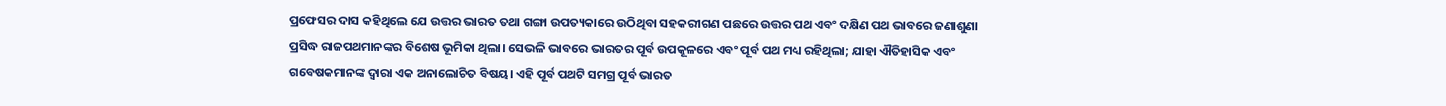ପ୍ରଫେସର ଦାସ କହିଥିଲେ ଯେ ଉତ୍ତର ଭାରତ ତଥା ଗଙ୍ଗା ଉପତ୍ୟକାରେ ଉଠିଥିବା ସହକରୀଗଣ ପଛରେ ଉତ୍ତର ପଥ ଏବଂ ଦକ୍ଷିଣ ପଥ ଭାବରେ ଜଣାଶୁଣା ପ୍ରସିଦ୍ଧ ରାଜପଥମାନଙ୍କର ବିଶେଷ ଭୂମିକା ଥିଲା। ସେଭଳି ଭାବରେ ଭାରତର ପୂର୍ବ ଉପକୂଳରେ ଏବଂ ପୂର୍ବ ପଥ ମଧ୍ୟ ରହିଥିଲା; ଯାହା ଐତିହାସିକ ଏବଂ ଗବେଷକମାନଙ୍କ ଦ୍ୱାରା ଏକ ଅନାଲୋଚିତ ବିଷୟ। ଏହି ପୂର୍ବ ପଥଟି ସମଗ୍ର ପୂର୍ବ ଭାରତ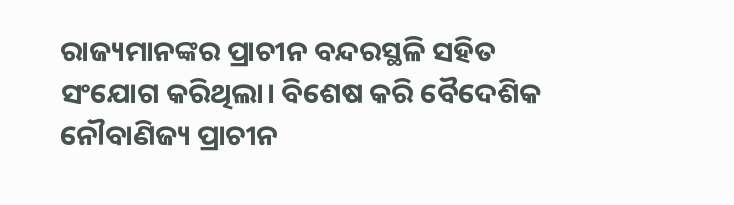ରାଜ୍ୟମାନଙ୍କର ପ୍ରାଚୀନ ବନ୍ଦରସ୍ଥଳି ସହିତ ସଂଯୋଗ କରିଥିଲା। ବିଶେଷ କରି ବୈଦେଶିକ ନୌବାଣିଜ୍ୟ ପ୍ରାଚୀନ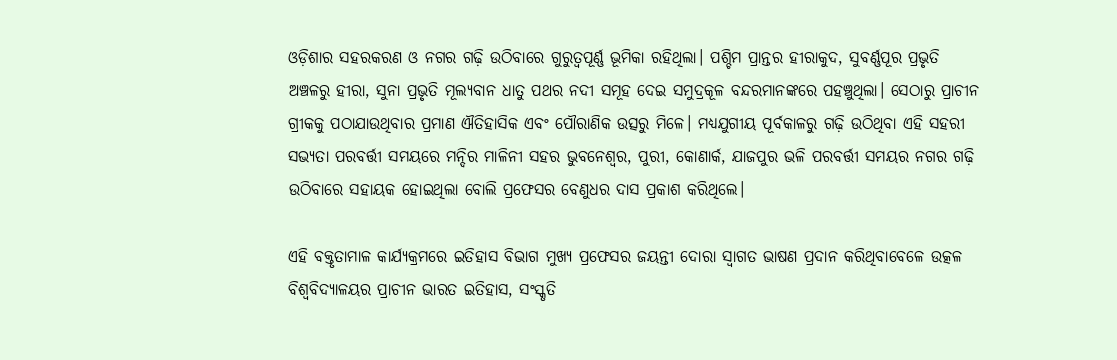ଓଡ଼ିଶାର ସହରକରଣ ଓ ନଗର ଗଢ଼ି ଉଠିବାରେ ଗୁରୁତ୍ୱପୂର୍ଣ୍ଣ ଭୂମିକା ରହିଥିଲା। ପଶ୍ଚିମ ପ୍ରାନ୍ତର ହୀରାକୁଦ, ସୁବର୍ଣ୍ଣପୂର ପ୍ରଭୃତି ଅଞ୍ଚଳରୁ ହୀରା, ସୁନା ପ୍ରଭୃତି ମୂଲ୍ୟବାନ ଧାତୁ ପଥର ନଦୀ ସମୂହ ଦେଇ ସମୁଦ୍ରକୂଳ ବନ୍ଦରମାନଙ୍କରେ ପହଞ୍ଚୁଥିଲା। ସେଠାରୁ ପ୍ରାଚୀନ ଗ୍ରୀକକୁ ପଠାଯାଉଥିବାର ପ୍ରମାଣ ଐତିହାସିକ ଏବଂ ପୌରାଣିକ ଉତ୍ସରୁ ମିଳେ। ମଧ୍ୟଯୁଗୀୟ ପୂର୍ବକାଳରୁ ଗଢ଼ି ଉଠିଥିବା ଏହି ସହରୀ ସଭ୍ୟତା ପରବର୍ତ୍ତୀ ସମୟରେ ମନ୍ଦିର ମାଳିନୀ ସହର ଭୁବନେଶ୍ୱର, ପୁରୀ, କୋଣାର୍କ, ଯାଜପୁର ଭଳି ପରବର୍ତ୍ତୀ ସମୟର ନଗର ଗଢ଼ି ଉଠିବାରେ ସହାୟକ ହୋଇଥିଲା ବୋଲି ପ୍ରଫେସର ବେଣୁଧର ଦାସ ପ୍ରକାଶ କରିଥିଲେ।

ଏହି ବକ୍ତୃତାମାଳ କାର୍ଯ୍ୟକ୍ରମରେ ଇତିହାସ ବିଭାଗ ମୁଖ୍ୟ ପ୍ରଫେସର ଜୟନ୍ତୀ ଦୋରା ସ୍ୱାଗତ ଭାଷଣ ପ୍ରଦାନ କରିଥିବାବେଳେ ଉତ୍କଳ ବିଶ୍ୱବିଦ୍ୟାଳୟର ପ୍ରାଚୀନ ଭାରତ ଇତିହାସ, ସଂସ୍କୃତି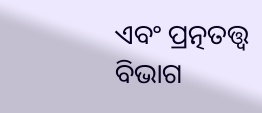ଏବଂ ପ୍ରତ୍ନତତ୍ତ୍ୱ ବିଭାଗ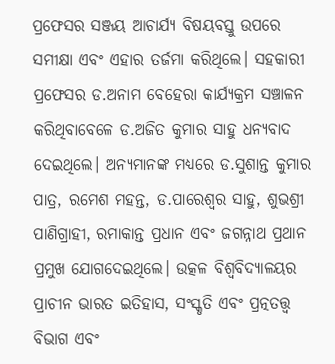ପ୍ରଫେସର ସଞ୍ଜୟ ଆଚାର୍ଯ୍ୟ ବିଷୟବସ୍ତୁ ଉପରେ ସମୀକ୍ଷା ଏବଂ ଏହାର ତର୍ଜମା କରିଥିଲେ। ସହକାରୀ ପ୍ରଫେସର ଡ.ଅନାମ ବେହେରା କାର୍ଯ୍ୟକ୍ରମ ସଞ୍ଚାଳନ କରିଥିବାବେଳେ ଡ.ଅଜିତ କୁମାର ସାହୁ ଧନ୍ୟବାଦ ଦେଇଥିଲେ। ଅନ୍ୟମାନଙ୍କ ମଧ୍ୟରେ ଡ.ସୁଶାନ୍ତ କୁମାର ପାତ୍ର, ରମେଶ ମହନ୍ତ, ଡ.ପାରେଶ୍ୱର ସାହୁ, ଶୁଭଶ୍ରୀ ପାଣିଗ୍ରାହୀ, ରମାକାନ୍ତ ପ୍ରଧାନ ଏବଂ ଜଗନ୍ନାଥ ପ୍ରଥାନ ପ୍ରମୁଖ ଯୋଗଦେଇଥିଲେ। ଉତ୍କଳ ବିଶ୍ୱବିଦ୍ୟାଳୟର ପ୍ରାଚୀନ ଭାରତ ଇତିହାସ, ସଂସ୍କୃତି ଏବଂ ପ୍ରତ୍ନତତ୍ତ୍ୱ ବିଭାଗ ଏବଂ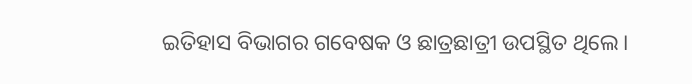ଇତିହାସ ବିଭାଗର ଗବେଷକ ଓ ଛାତ୍ରଛାତ୍ରୀ ଉପସ୍ଥିତ ଥିଲେ।